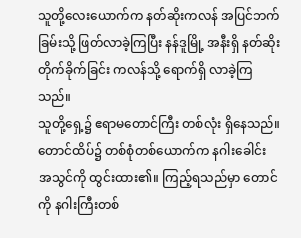သူတို့လေးယောက်က နတ်ဆိုးကလန် အပြင်ဘက်ခြမ်းသို့ ဖြတ်လာခဲ့ကြပြီး နန်ဒူမြို့ အနီးရှိ နတ်ဆိုးတိုက်ခိုက်ခြင်း ကလန်သို့ ရောက်ရှိ လာခဲ့ကြသည်။
သူတို့ရှေ့၌ ဧရာမတောင်ကြီး တစ်လုံး ရှိနေသည်။ တောင်ထိပ်၌ တစ်စုံတစ်ယောက်က နဂါးခေါင်း အသွင်ကို ထွင်းထား၏။ ကြည့်ရသည်မှာ တောင်ကို နဂါးကြီးတစ်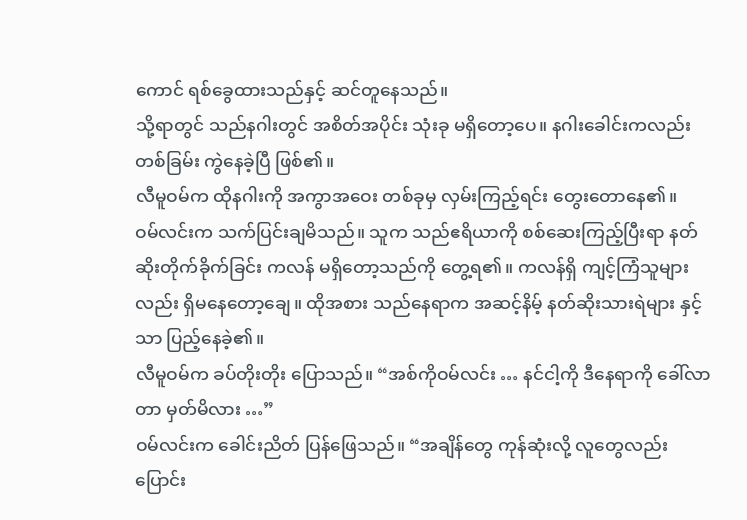ကောင် ရစ်ခွေထားသည်နှင့် ဆင်တူနေသည်။
သို့ရာတွင် သည်နဂါးတွင် အစိတ်အပိုင်း သုံးခု မရှိတော့ပေ။ နဂါးခေါင်းကလည်း တစ်ခြမ်း ကွဲနေခဲ့ပြီ ဖြစ်၏။
လီမူဝမ်က ထိုနဂါးကို အကွာအဝေး တစ်ခုမှ လှမ်းကြည့်ရင်း တွေးတောနေ၏။
ဝမ်လင်းက သက်ပြင်းချမိသည်။ သူက သည်ဧရိယာကို စစ်ဆေးကြည့်ပြီးရာ နတ်ဆိုးတိုက်ခိုက်ခြင်း ကလန် မရှိတော့သည်ကို တွေ့ရ၏။ ကလန်ရှိ ကျင့်ကြံသူများလည်း ရှိမနေတော့ချေ။ ထိုအစား သည်နေရာက အဆင့်နိမ့် နတ်ဆိုးသားရဲများ နှင့်သာ ပြည့်နေခဲ့၏။
လီမူဝမ်က ခပ်တိုးတိုး ပြောသည်။ “အစ်ကိုဝမ်လင်း … နင်ငါ့ကို ဒီနေရာကို ခေါ်လာတာ မှတ်မိလား …”
ဝမ်လင်းက ခေါင်းညိတ် ပြန်ဖြေသည်။ “အချိန်တွေ ကုန်ဆုံးလို့ လူတွေလည်း ပြောင်း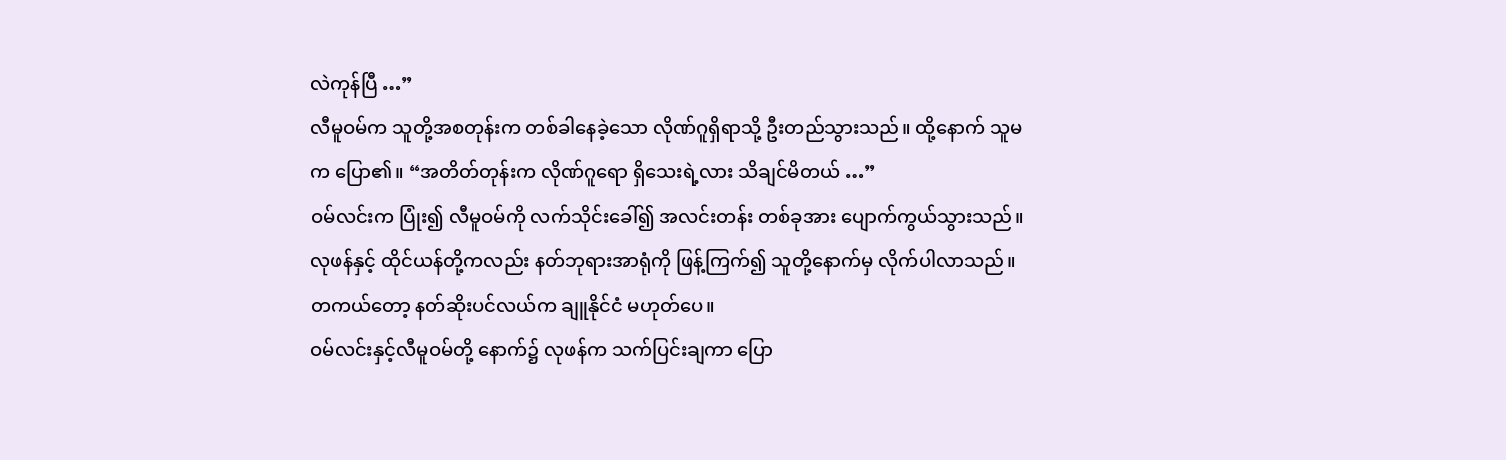လဲကုန်ပြီ …”
လီမူဝမ်က သူတို့အစတုန်းက တစ်ခါနေခဲ့သော လိုဏ်ဂူရှိရာသို့ ဦးတည်သွားသည်။ ထို့နောက် သူမက ပြော၏။ “အတိတ်တုန်းက လိုဏ်ဂူရော ရှိသေးရဲ့လား သိချင်မိတယ် …”
ဝမ်လင်းက ပြုံး၍ လီမူဝမ်ကို လက်သိုင်းခေါ်၍ အလင်းတန်း တစ်ခုအား ပျောက်ကွယ်သွားသည်။ လုဖန်နှင့် ထိုင်ယန်တို့ကလည်း နတ်ဘုရားအာရုံကို ဖြန့်ကြက်၍ သူတို့နောက်မှ လိုက်ပါလာသည်။ တကယ်တော့ နတ်ဆိုးပင်လယ်က ချူနိုင်ငံ မဟုတ်ပေ။
ဝမ်လင်းနှင့်လီမူဝမ်တို့ နောက်၌ လုဖန်က သက်ပြင်းချကာ ပြော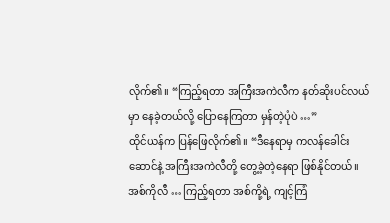လိုက်၏။ “ကြည့်ရတာ အကြီးအကဲလီက နတ်ဆိုးပင်လယ်မှာ နေခဲ့တယ်လို့ ပြောနေကြတာ မှန်တဲ့ပုံပဲ …”
ထိုင်ယန်က ပြန်ဖြေလိုက်၏။ “ဒီနေရာမှ ကလန်ခေါင်းဆောင်နဲ့ အကြီးအကဲလီတို့ တွေ့ခဲ့တဲ့နေရာ ဖြစ်နိုင်တယ်။ အစ်ကိုလီ … ကြည့်ရတာ အစ်ကို့ရဲ့ ကျင့်ကြံ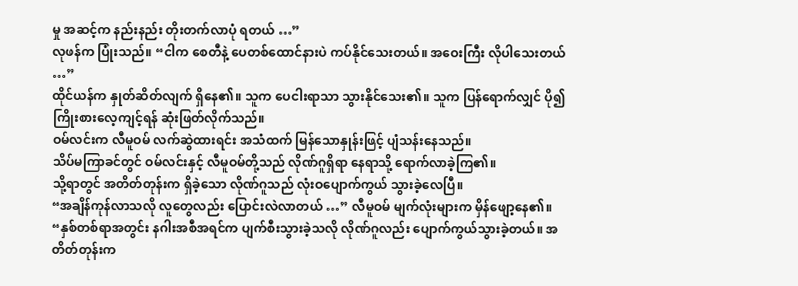မှု အဆင့်က နည်းနည်း တိုးတက်လာပုံ ရတယ် …”
လုဖန်က ပြုံးသည်။ “ငါက စေတီနဲ့ ပေတစ်ထောင်နားပဲ ကပ်နိုင်သေးတယ်။ အဝေးကြီး လိုပါသေးတယ် …”
ထိုင်ယန်က နှုတ်ဆိတ်လျက် ရှိနေ၏။ သူက ပေငါးရာသာ သွားနိုင်သေး၏။ သူက ပြန်ရောက်လျှင် ပို၍ ကြိုးစားလေ့ကျင့်ရန် ဆုံးဖြတ်လိုက်သည်။
ဝမ်လင်းက လီမူဝမ် လက်ဆွဲထားရင်း အသံထက် မြန်သောနှုန်းဖြင့် ပျံသန်းနေသည်။
သိပ်မကြာခင်တွင် ဝမ်လင်းနှင့် လီမူဝမ်တို့သည် လိုဏ်ဂူရှိရာ နေရာသို့ ရောက်လာခဲ့ကြ၏။
သို့ရာတွင် အတိတ်တုန်းက ရှိခဲ့သော လိုဏ်ဂူသည် လုံးဝပျောက်ကွယ် သွားခဲ့လေပြီ။
“အချိန်ကုန်လာသလို လူတွေလည်း ပြောင်းလဲလာတယ် …” လီမူဝမ် မျက်လုံးများက မှိန်ဖျော့နေ၏။
“နှစ်တစ်ရာအတွင်း နဂါးအစီအရင်က ပျက်စီးသွားခဲ့သလို လိုဏ်ဂူလည်း ပျောက်ကွယ်သွားခဲ့တယ်။ အတိတ်တုန်းက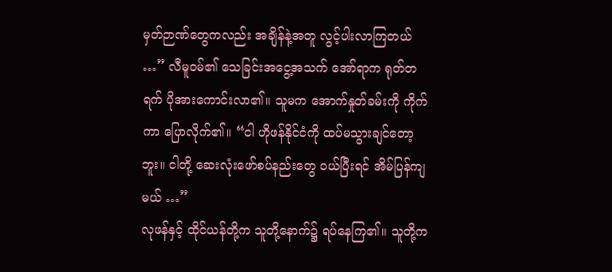မှတ်ဉာဏ်တွေကလည်း အချိန်နဲ့အတူ လွင့်ပါးလာကြတယ် …” လီမူဝမ်၏ သေခြင်းအငွေ့အသက် အော်ရာက ရုတ်တရက် ပိုအားကောင်းလာ၏။ သူမက အောက်နှုတ်ခမ်းကို ကိုက်ကာ ပြောလိုက်၏။ “ငါ ဟိုဖန်နိုင်ငံကို ထပ်မသွားချင်တော့ဘူး။ ငါတို့ ဆေးလုံးဖော်စပ်နည်းတွေ ဝယ်ပြီးရင် အိမ်ပြန်ကျမယ် …”
လုဖန်နှင့် ထိုင်ယန်တို့က သူတို့နောက်၌ ရပ်နေကြ၏။ သူတို့က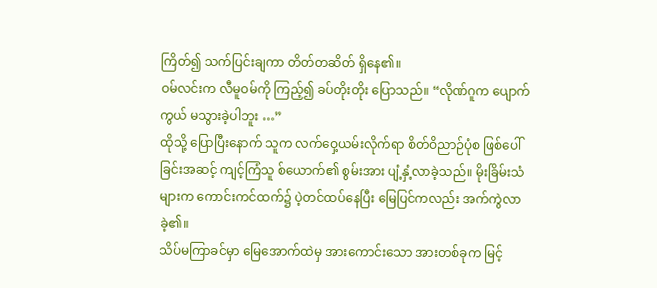ကြိတ်၍ သက်ပြင်းချကာ တိတ်တဆိတ် ရှိနေ၏။
ဝမ်လင်းက လီမူဝမ်ကို ကြည့်၍ ခပ်တိုးတိုး ပြောသည်။ “လိုဏ်ဂူက ပျောက်ကွယ် မသွားခဲ့ပါဘူး …”
ထိုသို့ ပြောပြီးနောက် သူက လက်ဝှေ့ယမ်းလိုက်ရာ စိတ်ဝိညာဉ်ပုံစ ဖြစ်ပေါ်ခြင်းအဆင့် ကျင့်ကြံသူ စ်ယောက်၏ စွမ်းအား ပျံ့နှံ့လာခဲ့သည်။ မိုးခြိမ်းသံများက ကောင်းကင်ထက်၌ ပဲ့တင်ထပ်နေပြီး မြေပြင်ကလည်း အက်ကွဲလာခဲ့၏။
သိပ်မကြာခင်မှာ မြေအောက်ထဲမှ အားကောင်းသော အားတစ်ခုက မြင့်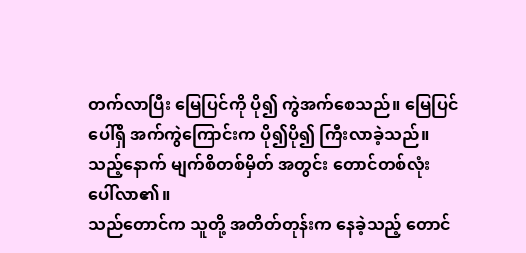တက်လာပြီး မြေပြင်ကို ပို၍ ကွဲအက်စေသည်။ မြေပြင်ပေါ်ရှိ အက်ကွဲကြောင်းက ပို၍ပို၍ ကြီးလာခဲ့သည်။
သည့်နောက် မျက်စိတစ်မှိတ် အတွင်း တောင်တစ်လုံး ပေါ်လာ၏။
သည်တောင်က သူတို့ အတိတ်တုန်းက နေခဲ့သည့် တောင်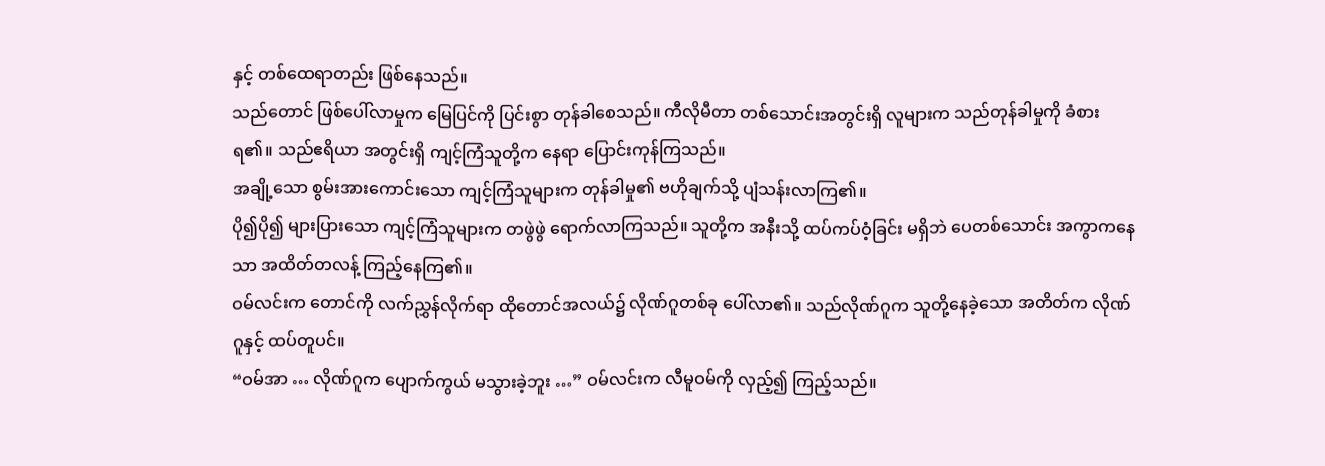နှင့် တစ်ထေရာတည်း ဖြစ်နေသည်။
သည်တောင် ဖြစ်ပေါ်လာမှုက မြေပြင်ကို ပြင်းစွာ တုန်ခါစေသည်။ ကီလိုမီတာ တစ်သောင်းအတွင်းရှိ လူများက သည်တုန်ခါမှုကို ခံစားရ၏။ သည်ဧရိယာ အတွင်းရှိ ကျင့်ကြံသူတို့က နေရာ ပြောင်းကုန်ကြသည်။
အချို့သော စွမ်းအားကောင်းသော ကျင့်ကြံသူများက တုန်ခါမှု၏ ဗဟိုချက်သို့ ပျံသန်းလာကြ၏။
ပို၍ပို၍ များပြားသော ကျင့်ကြံသူများက တဖွဲဖွဲ ရောက်လာကြသည်။ သူတို့က အနီးသို့ ထပ်ကပ်ဝံ့ခြင်း မရှိဘဲ ပေတစ်သောင်း အကွာကနေသာ အထိတ်တလန့် ကြည့်နေကြ၏။
ဝမ်လင်းက တောင်ကို လက်ညွှန်လိုက်ရာ ထိုတောင်အလယ်၌ လိုဏ်ဂူတစ်ခု ပေါ်လာ၏။ သည်လိုဏ်ဂူက သူတို့နေခဲ့သော အတိတ်က လိုဏ်ဂူနှင့် ထပ်တူပင်။
“ဝမ်အာ … လိုဏ်ဂူက ပျောက်ကွယ် မသွားခဲ့ဘူး …” ဝမ်လင်းက လီမူဝမ်ကို လှည့်၍ ကြည့်သည်။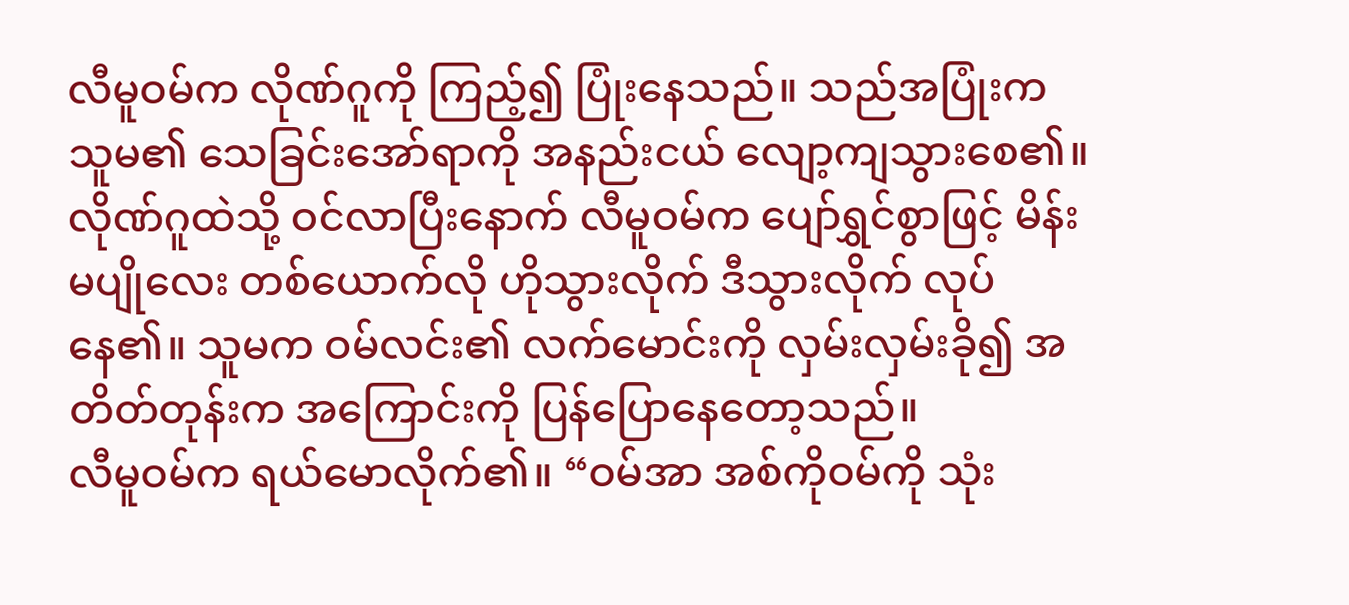လီမူဝမ်က လိုဏ်ဂူကို ကြည့်၍ ပြုံးနေသည်။ သည်အပြုံးက သူမ၏ သေခြင်းအော်ရာကို အနည်းငယ် လျော့ကျသွားစေ၏။
လိုဏ်ဂူထဲသို့ ဝင်လာပြီးနောက် လီမူဝမ်က ပျော်ရွှင်စွာဖြင့် မိန်းမပျိုလေး တစ်ယောက်လို ဟိုသွားလိုက် ဒီသွားလိုက် လုပ်နေ၏။ သူမက ဝမ်လင်း၏ လက်မောင်းကို လှမ်းလှမ်းခို၍ အတိတ်တုန်းက အကြောင်းကို ပြန်ပြောနေတော့သည်။
လီမူဝမ်က ရယ်မောလိုက်၏။ “ဝမ်အာ အစ်ကိုဝမ်ကို သုံး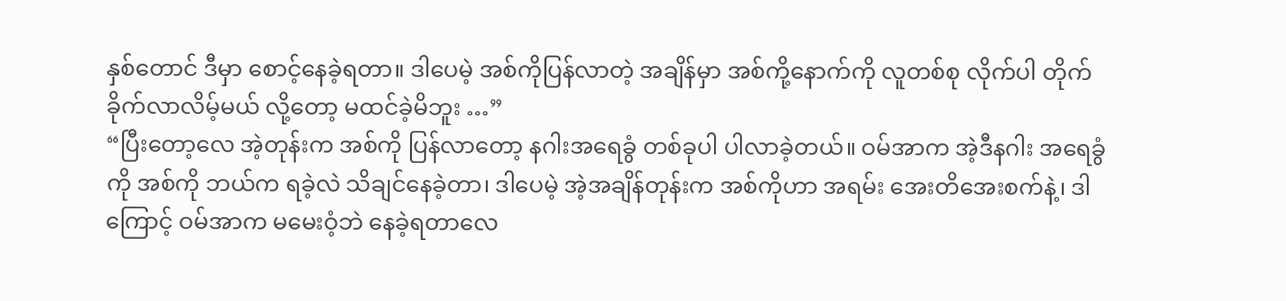နှစ်တောင် ဒီမှာ စောင့်နေခဲ့ရတာ။ ဒါပေမဲ့ အစ်ကိုပြန်လာတဲ့ အချိန်မှာ အစ်ကို့နောက်ကို လူတစ်စု လိုက်ပါ တိုက်ခိုက်လာလိမ့်မယ် လို့တော့ မထင်ခဲ့မိဘူး …”
“ပြီးတော့လေ အဲ့တုန်းက အစ်ကို ပြန်လာတော့ နဂါးအရေခွံ တစ်ခုပါ ပါလာခဲ့တယ်။ ဝမ်အာက အဲ့ဒီနဂါး အရေခွံကို အစ်ကို ဘယ်က ရခဲ့လဲ သိချင်နေခဲ့တာ၊ ဒါပေမဲ့ အဲ့အချိန်တုန်းက အစ်ကိုဟာ အရမ်း အေးတိအေးစက်နဲ့၊ ဒါကြောင့် ဝမ်အာက မမေးဝံ့ဘဲ နေခဲ့ရတာလေ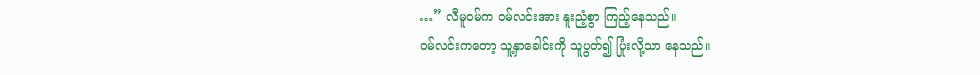…” လီမူဝမ်က ဝမ်လင်းအား နူးညံ့စွာ ကြည့်နေသည်။
ဝမ်လင်းကတော့ သူ့နှာခေါင်းကို သူပွတ်၍ ပြုံးလို့သာ နေသည်။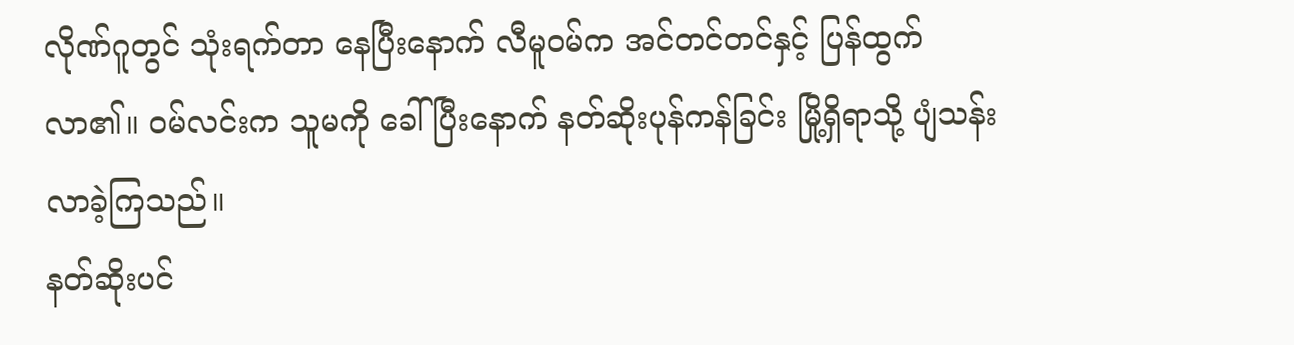လိုဏ်ဂူတွင် သုံးရက်တာ နေပြီးနောက် လီမူဝမ်က အင်တင်တင်နှင့် ပြန်ထွက်လာ၏။ ဝမ်လင်းက သူမကို ခေါ်ပြီးနောက် နတ်ဆိုးပုန်ကန်ခြင်း မြို့ရှိရာသို့ ပျံသန်းလာခဲ့ကြသည်။
နတ်ဆိုးပင်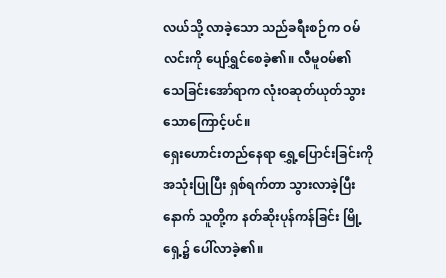လယ်သို့ လာခဲ့သော သည်ခရီးစဉ်က ဝမ်လင်းကို ပျော်ရွှင်စေခဲ့၏။ လီမူဝမ်၏ သေခြင်းအော်ရာက လုံးဝဆုတ်ယုတ်သွားသောကြောင့်ပင်။
ရှေးဟောင်းတည်နေရာ ရွှေ့ပြောင်းခြင်းကို အသုံးပြုပြီး ရှစ်ရက်တာ သွားလာခဲ့ပြီးနောက် သူတို့က နတ်ဆိုးပုန်ကန်ခြင်း မြို့ရှေ့၌ ပေါ်လာခဲ့၏။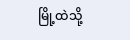မြို့ထဲသို့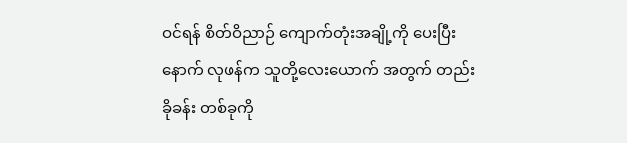ဝင်ရန် စိတ်ဝိညာဉ် ကျောက်တုံးအချို့ကို ပေးပြီးနောက် လုဖန်က သူတို့လေးယောက် အတွက် တည်းခိုခန်း တစ်ခုကို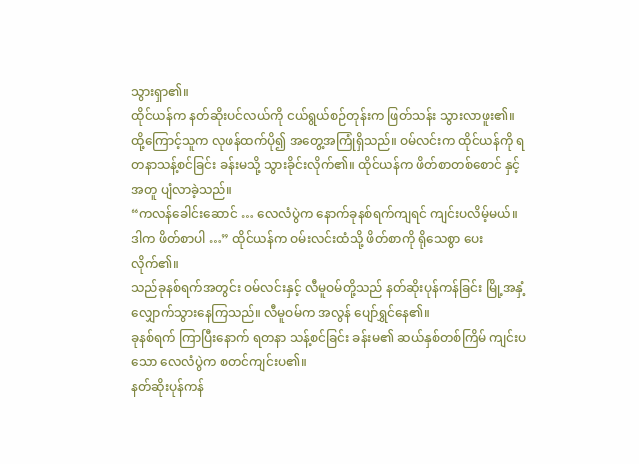သွားရှာ၏။
ထိုင်ယန်က နတ်ဆိုးပင်လယ်ကို ငယ်ရွယ်စဉ်တုန်းက ဖြတ်သန်း သွားလာဖူး၏။ ထို့ကြောင့်သူက လုဖန်ထက်ပို၍ အတွေ့အကြုံရှိသည်။ ဝမ်လင်းက ထိုင်ယန်ကို ရတနာသန့်စင်ခြင်း ခန်းမသို့ သွားခိုင်းလိုက်၏။ ထိုင်ယန်က ဖိတ်စာတစ်စောင် နှင့်အတူ ပျံလာခဲ့သည်။
“ကလန်ခေါင်းဆောင် … လေလံပွဲက နောက်ခုနစ်ရက်ကျရင် ကျင်းပလိမ့်မယ်။ ဒါက ဖိတ်စာပါ …” ထိုင်ယန်က ဝမ်းလင်းထံသို့ ဖိတ်စာကို ရိုသေစွာ ပေးလိုက်၏။
သည်ခုနစ်ရက်အတွင်း ဝမ်လင်းနှင့် လီမူဝမ်တို့သည် နတ်ဆိုးပုန်ကန်ခြင်း မြို့အနှံ့ လျှောက်သွားနေကြသည်။ လီမူဝမ်က အလွန် ပျော်ရွှင်နေ၏။
ခုနစ်ရက် ကြာပြီးနောက် ရတနာ သန့်စင်ခြင်း ခန်းမ၏ ဆယ်နှစ်တစ်ကြိမ် ကျင်းပသော လေလံပွဲက စတင်ကျင်းပ၏။
နတ်ဆိုးပုန်ကန်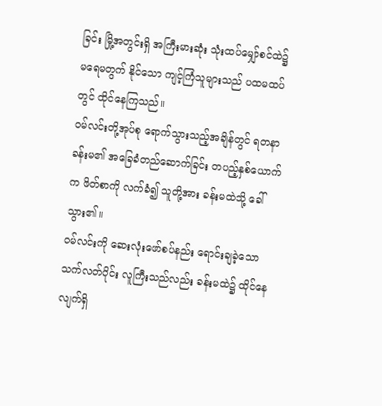ခြင်း မြို့အတွင်းရှိ အကြီးမားဆုံး သုံးထပ်မျှော်စင်ထဲ၌ မရေမတွက် နိုင်သော ကျင့်ကြံသူများသည် ပထမထပ်တွင် ထိုင်နေကြသည်။
ဝမ်လင်းတို့အုပ်စု ရောက်သွားသည့်အချိန်တွင် ရတနာခန်းမ၏ အခြေခံတည်ဆောက်ခြင်း တပည့်နှစ်ယောက်က ဖိတ်စာကို လက်ခံ၍ သူတို့အား ခန်းမထဲသို့ ခေါ်သွား၏။
ဝမ်လင်းကို ဆေးလုံးဖော်စပ်နည်း ရောင်းချခဲ့သော သက်လတ်ပိုင်း လူကြီးသည်လည်း ခန်းမထဲ၌ ထိုင်နေလျက်ရှိ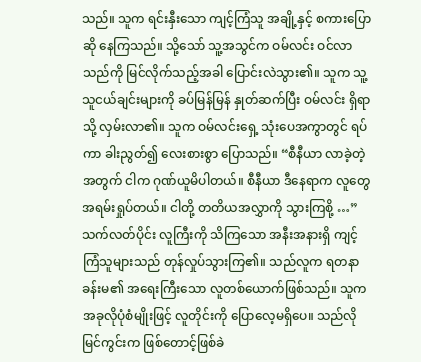သည်။ သူက ရင်းနှီးသော ကျင့်ကြံသူ အချို့နှင့် စကားပြောဆို နေကြသည်။ သို့သော် သူ့အသွင်က ဝမ်လင်း ဝင်လာသည်ကို မြင်လိုက်သည့်အခါ ပြောင်းလဲသွား၏။ သူက သူ့သူငယ်ချင်းများကို ခပ်မြန်မြန် နှုတ်ဆက်ပြီး ဝမ်လင်း ရှိရာသို့ လှမ်းလာ၏။ သူက ဝမ်လင်းရှေ့ သုံးပေအကွာတွင် ရပ်ကာ ခါးညွတ်၍ လေးစားစွာ ပြောသည်။ “စီနီယာ လာခဲ့တဲ့ အတွက် ငါက ဂုဏ်ယူမိပါတယ်။ စီနီယာ ဒီနေရာက လူတွေအရမ်းရှုပ်တယ်။ ငါတို့ တတိယအလွှာကို သွားကြစို့ …”
သက်လတ်ပိုင်း လူကြီးကို သိကြသော အနီးအနားရှိ ကျင့်ကြံသူများသည် တုန်လှုပ်သွားကြ၏။ သည်လူက ရတနာခန်းမ၏ အရေးကြီးသော လူတစ်ယောက်ဖြစ်သည်။ သူက အခုလိုပုံစံမျိုးဖြင့် လူတိုင်းကို ပြောလေ့မရှိပေ။ သည်လိုမြင်ကွင်းက ဖြစ်တောင့်ဖြစ်ခဲ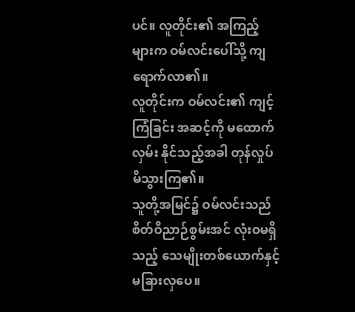ပင်။ လူတိုင်း၏ အကြည့်များက ဝမ်လင်းပေါ်သို့ ကျရောက်လာ၏။
လူတိုင်းက ဝမ်လင်း၏ ကျင့်ကြံခြင်း အဆင့်ကို မထောက်လှမ်း နိုင်သည့်အခါ တုန်လှုပ် မိသွားကြ၏။
သူတို့အမြင်၌ ဝမ်လင်းသည် စိတ်ဝိညာဉ်စွမ်းအင် လုံးဝမရှိသည့် သေမျိုးတစ်ယောက်နှင့် မခြားလှပေ။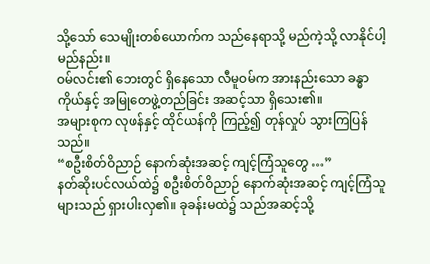သို့သော် သေမျိုးတစ်ယောက်က သည်နေရာသို့ မည်ကဲ့သို့ လာနိုင်ပါ့မည်နည်း။
ဝမ်လင်း၏ ဘေးတွင် ရှိနေသော လီမူဝမ်က အားနည်းသော ခန္ဓာကိုယ်နှင့် အမြုတေဖွဲ့တည်ခြင်း အဆင့်သာ ရှိသေး၏။
အများစုက လုဖန်နှင့် ထိုင်ယန်ကို ကြည့်၍ တုန်လှုပ် သွားကြပြန်သည်။
“စဦးစိတ်ဝိညာဉ် နောက်ဆုံးအဆင့် ကျင့်ကြံသူတွေ …”
နတ်ဆိုးပင်လယ်ထဲ၌ စဦးစိတ်ဝိညာဉ် နောက်ဆုံးအဆင့် ကျင့်ကြံသူများသည် ရှားပါးလှ၏။ ခုခန်းမထဲ၌ သည်အဆင့်သို့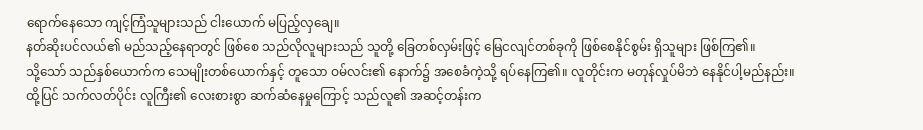ရောက်နေသော ကျင့်ကြံသူများသည် ငါးယောက် မပြည့်လှချေ။
နတ်ဆိုးပင်လယ်၏ မည်သည့်နေရာတွင် ဖြစ်စေ သည်လိုလူများသည် သူတို့ ခြေတစ်လှမ်းဖြင့် မြေငလျင်တစ်ခုကို ဖြစ်စေနိုင်စွမ်း ရှိသူများ ဖြစ်ကြ၏။
သို့သော် သည်နှစ်ယောက်က သေမျိုးတစ်ယောက်နှင့် တူသော ဝမ်လင်း၏ နောက်၌ အစေခံကဲ့သို့ ရပ်နေကြ၏။ လူတိုင်းက မတုန်လှုပ်မိဘဲ နေနိုင်ပါ့မည်နည်း။
ထို့ပြင် သက်လတ်ပိုင်း လူကြီး၏ လေးစားစွာ ဆက်ဆံနေမှုကြောင့် သည်လူ၏ အဆင့်တန်းက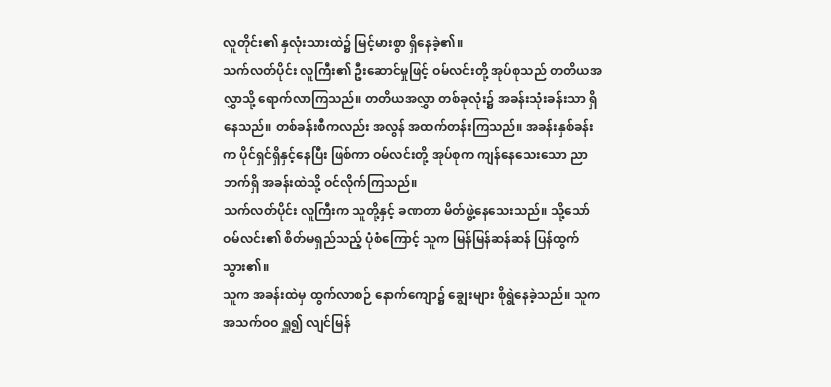လူတိုင်း၏ နှလုံးသားထဲ၌ မြင့်မားစွာ ရှိနေခဲ့၏။
သက်လတ်ပိုင်း လူကြီး၏ ဦးဆောင်မှုဖြင့် ဝမ်လင်းတို့ အုပ်စုသည် တတိယအလွှာသို့ ရောက်လာကြသည်။ တတိယအလွှာ တစ်ခုလုံး၌ အခန်းသုံးခန်းသာ ရှိနေသည်။ တစ်ခန်းစီကလည်း အလွန် အထက်တန်းကြသည်။ အခန်းနှစ်ခန်းက ပိုင်ရှင်ရှိနှင့်နေပြီး ဖြစ်ကာ ဝမ်လင်းတို့ အုပ်စုက ကျန်နေသေးသော ညာဘက်ရှိ အခန်းထဲသို့ ဝင်လိုက်ကြသည်။
သက်လတ်ပိုင်း လူကြီးက သူတို့နှင့် ခဏတာ မိတ်ဖွဲ့နေသေးသည်။ သို့သော် ဝမ်လင်း၏ စိတ်မရှည်သည့် ပုံစံကြောင့် သူက မြန်မြန်ဆန်ဆန် ပြန်ထွက်သွား၏။
သူက အခန်းထဲမှ ထွက်လာစဉ် နောက်ကျော၌ ချွေးများ စိုရွဲနေခဲ့သည်။ သူက အသက်ဝဝ ရှူ၍ လျင်မြန်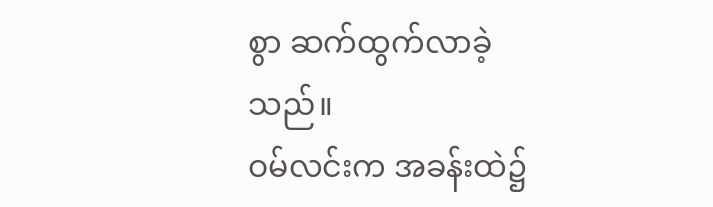စွာ ဆက်ထွက်လာခဲ့သည်။
ဝမ်လင်းက အခန်းထဲ၌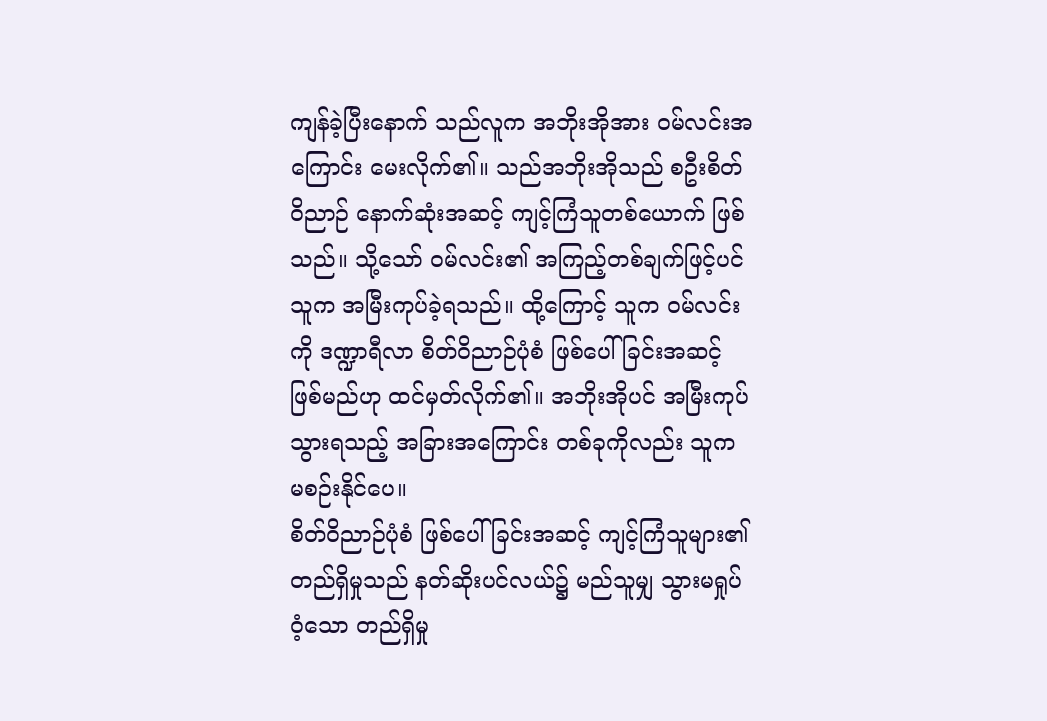ကျန်ခဲ့ပြီးနောက် သည်လူက အဘိုးအိုအား ဝမ်လင်းအကြောင်း မေးလိုက်၏။ သည်အဘိုးအိုသည် စဦးစိတ်ဝိညာဉ် နောက်ဆုံးအဆင့် ကျင့်ကြံသူတစ်ယောက် ဖြစ်သည်။ သို့သော် ဝမ်လင်း၏ အကြည့်တစ်ချက်ဖြင့်ပင် သူက အမြီးကုပ်ခဲ့ရသည်။ ထို့ကြောင့် သူက ဝမ်လင်းကို ဒဏ္ဍာရီလာ စိတ်ဝိညာဉ်ပုံစံ ဖြစ်ပေါ်ခြင်းအဆင့် ဖြစ်မည်ဟု ထင်မှတ်လိုက်၏။ အဘိုးအိုပင် အမြီးကုပ် သွားရသည့် အခြားအကြောင်း တစ်ခုကိုလည်း သူက မစဉ်းနိုင်ပေ။
စိတ်ဝိညာဉ်ပုံစံ ဖြစ်ပေါ်ခြင်းအဆင့် ကျင့်ကြံသူများ၏ တည်ရှိမှုသည် နတ်ဆိုးပင်လယ်၌ မည်သူမျှ သွားမရှုပ်ဝံ့သော တည်ရှိမှု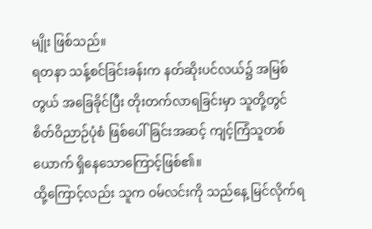မျိုး ဖြစ်သည်။
ရတနာ သန့်စင်ခြင်းခန်းက နတ်ဆိုးပင်လယ်၌ အမြစ်တွယ် အခြေခိုင်ပြီး တိုးတက်လာရခြင်းမှာ သူတို့တွင် စိတ်ဝိညာဉ်ပုံစံ ဖြစ်ပေါ်ခြင်းအဆင့် ကျင့်ကြံသူတစ်ယောက် ရှိနေသောကြောင့်ဖြစ်၏။
ထို့ကြောင့်လည်း သူက ဝမ်လင်းကို သည်နေ့ မြင်လိုက်ရ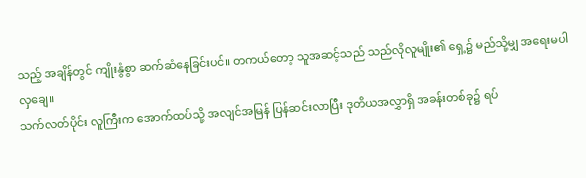သည့် အချိန်တွင် ကျိုးနွံစွာ ဆက်ဆံနေခြင်းပင်။ တကယ်တော့ သူအဆင့်သည် သည်လိုလူမျိုး၏ ရှေ့၌ မည်သို့မျှ အရေးမပါလှချေ။
သက်လတ်ပိုင်း လူကြီးက အောက်ထပ်သို့ အလျင်အမြန် ပြန်ဆင်းလာပြီး ဒုတိယအလွှာရှိ အခန်းတစ်ခု၌ ရပ်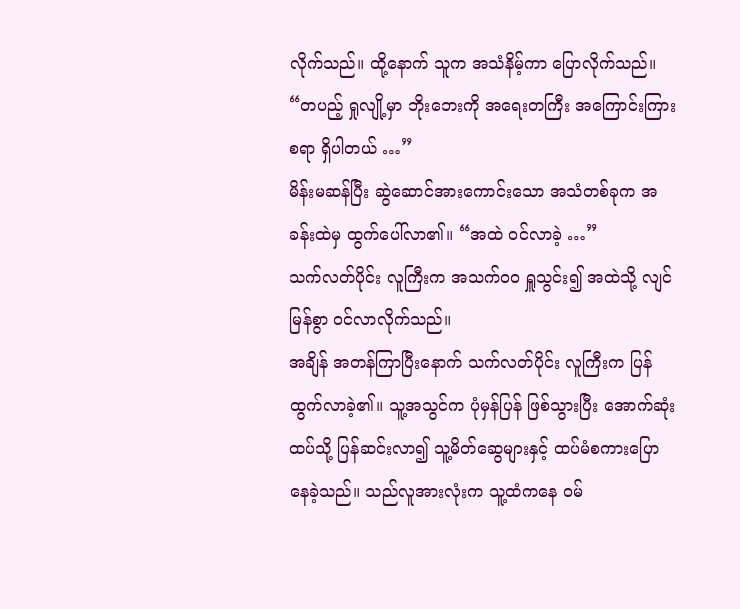လိုက်သည်။ ထို့နောက် သူက အသံနိမ့်ကာ ပြောလိုက်သည်။ “တပည့် ရှုလျို့မှာ ဘိုးဘေးကို အရေးတကြီး အကြောင်းကြားစရာ ရှိပါတယ် …”
မိန်းမဆန်ပြီး ဆွဲဆောင်အားကောင်းသော အသံတစ်ခုက အခန်းထဲမှ ထွက်ပေါ်လာ၏။ “အထဲ ဝင်လာခဲ့ …”
သက်လတ်ပိုင်း လူကြီးက အသက်ဝဝ ရှူသွင်း၍ အထဲသို့ လျင်မြန်စွာ ဝင်လာလိုက်သည်။
အချိန် အတန်ကြာပြီးနောက် သက်လတ်ပိုင်း လူကြီးက ပြန်ထွက်လာခဲ့၏။ သူ့အသွင်က ပုံမှန်ပြန် ဖြစ်သွားပြီး အောက်ဆုံးထပ်သို့ ပြန်ဆင်းလာ၍ သူ့မိတ်ဆွေများနှင့် ထပ်မံစကားပြော နေခဲ့သည်။ သည်လူအားလုံးက သူ့ထံကနေ ဝမ်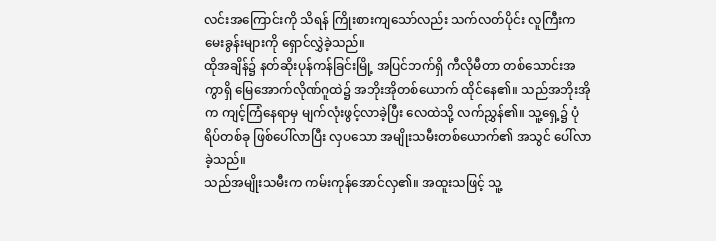လင်းအကြောင်းကို သိရန် ကြိုးစားကျသော်လည်း သက်လတ်ပိုင်း လူကြီးက မေးခွန်းများကို ရှောင်လွှဲခဲ့သည်။
ထိုအချိန်၌ နတ်ဆိုးပုန်ကန်ခြင်းမြို့ အပြင်ဘက်ရှိ ကီလိုမီတာ တစ်သောင်းအကွာရှိ မြေအောက်လိုဏ်ဂူထဲ၌ အဘိုးအိုတစ်ယောက် ထိုင်နေ၏။ သည်အဘိုးအိုက ကျင့်ကြံနေရာမှ မျက်လုံးဖွင့်လာခဲ့ပြီး လေထဲသို့ လက်ညွှန်၏။ သူ့ရှေ့၌ ပုံရိပ်တစ်ခု ဖြစ်ပေါ်လာပြီး လှပသော အမျိုးသမီးတစ်ယောက်၏ အသွင် ပေါ်လာခဲ့သည်။
သည်အမျိုးသမီးက ကမ်းကုန်အောင်လှ၏။ အထူးသဖြင့် သူ့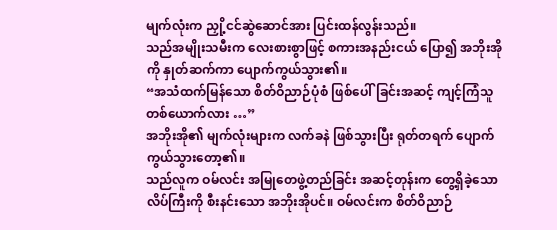မျက်လုံးက ညှို့ငင်ဆွဲဆောင်အား ပြင်းထန်လွန်းသည်။
သည်အမျိုးသမီးက လေးစားစွာဖြင့် စကားအနည်းငယ် ပြော၍ အဘိုးအိုကို နှုတ်ဆက်ကာ ပျောက်ကွယ်သွား၏။
“အသံထက်မြန်သော စိတ်ဝိညာဉ်ပုံစံ ဖြစ်ပေါ်ခြင်းအဆင့် ကျင့်ကြံသူ တစ်ယောက်လား …”
အဘိုးအို၏ မျက်လုံးများက လက်ခနဲ ဖြစ်သွားပြီး ရုတ်တရက် ပျောက်ကွယ်သွားတော့၏။
သည်လူက ဝမ်လင်း အမြုတေဖွဲ့တည်ခြင်း အဆင့်တုန်းက တွေ့ရှိခဲ့သော လိပ်ကြီးကို စီးနင်းသော အဘိုးအိုပင်။ ဝမ်လင်းက စိတ်ဝိညာဉ်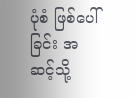ပုံစံ ဖြစ်ပေါ်ခြင်း အဆင့်သို့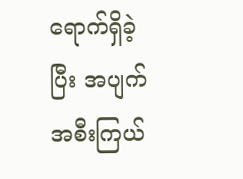ရောက်ရှိခဲ့ပြီး အပျက်အစီးကြယ်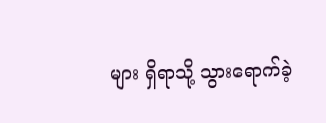များ ရှိရာသို့ သွားရောက်ခဲ့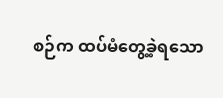စဉ်က ထပ်မံတွေ့ခဲ့ရသော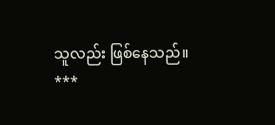သူလည်း ဖြစ်နေသည်။
***